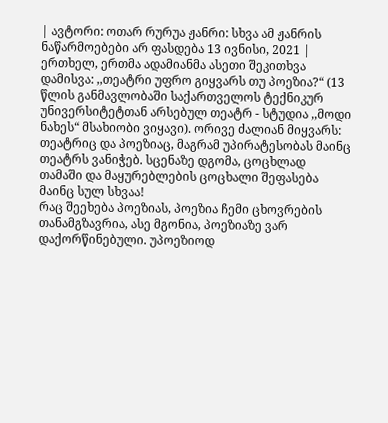| ავტორი: ოთარ რურუა ჟანრი: სხვა ამ ჟანრის ნაწარმოებები არ ფასდება 13 ივნისი, 2021 |
ერთხელ, ერთმა ადამიანმა ასეთი შეკითხვა დამისვა: ,,თეატრი უფრო გიყვარს თუ პოეზია?“ (13 წლის განმავლობაში საქართველოს ტექნიკურ უნივერსიტეტთან არსებულ თეატრ - სტუდია ,,მოდი ნახეს“ მსახიობი ვიყავი). ორივე ძალიან მიყვარს: თეატრიც და პოეზიაც, მაგრამ უპირატესობას მაინც თეატრს ვანიჭებ. სცენაზე დგომა, ცოცხლად თამაში და მაყურებლების ცოცხალი შეფასება მაინც სულ სხვაა!
რაც შეეხება პოეზიას, პოეზია ჩემი ცხოვრების თანამგზავრია, ასე მგონია, პოეზიაზე ვარ დაქორწინებული. უპოეზიოდ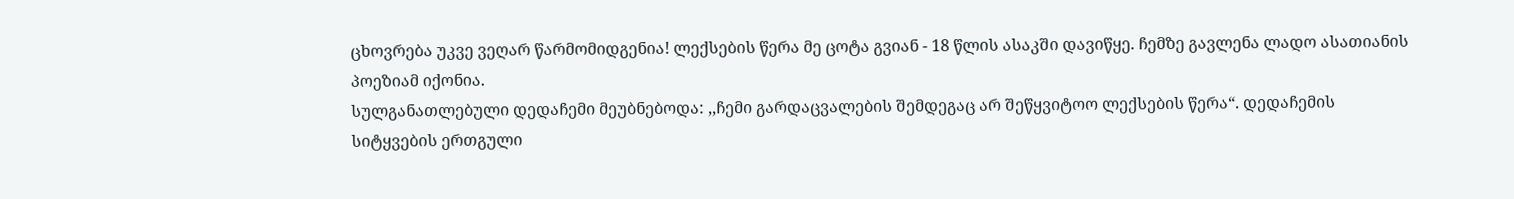ცხოვრება უკვე ვეღარ წარმომიდგენია! ლექსების წერა მე ცოტა გვიან - 18 წლის ასაკში დავიწყე. ჩემზე გავლენა ლადო ასათიანის პოეზიამ იქონია.
სულგანათლებული დედაჩემი მეუბნებოდა: ,,ჩემი გარდაცვალების შემდეგაც არ შეწყვიტოო ლექსების წერა“. დედაჩემის სიტყვების ერთგული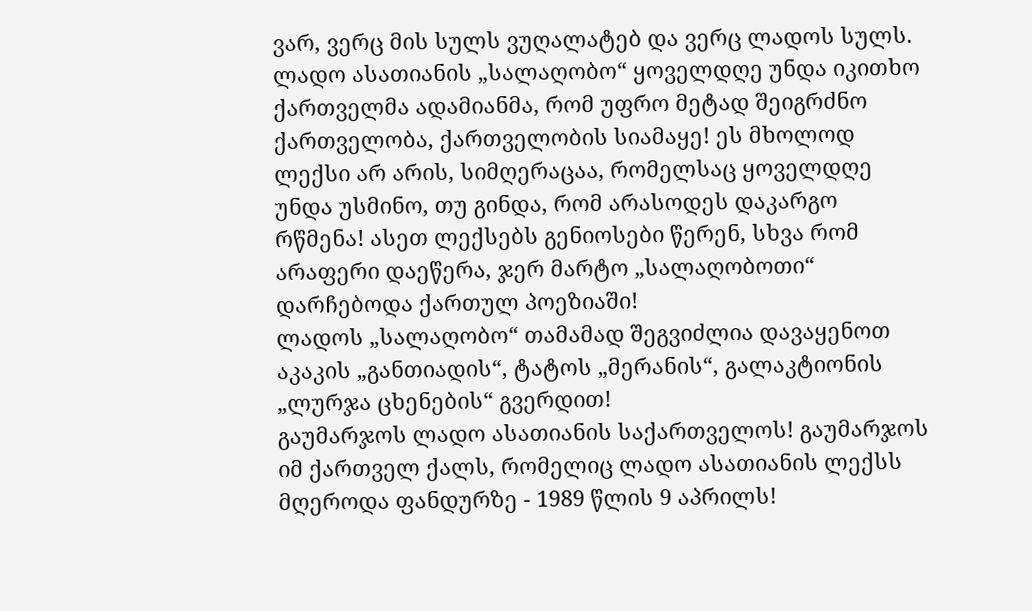ვარ, ვერც მის სულს ვუღალატებ და ვერც ლადოს სულს.
ლადო ასათიანის „სალაღობო“ ყოველდღე უნდა იკითხო ქართველმა ადამიანმა, რომ უფრო მეტად შეიგრძნო ქართველობა, ქართველობის სიამაყე! ეს მხოლოდ ლექსი არ არის, სიმღერაცაა, რომელსაც ყოველდღე უნდა უსმინო, თუ გინდა, რომ არასოდეს დაკარგო რწმენა! ასეთ ლექსებს გენიოსები წერენ, სხვა რომ არაფერი დაეწერა, ჯერ მარტო „სალაღობოთი“ დარჩებოდა ქართულ პოეზიაში!
ლადოს „სალაღობო“ თამამად შეგვიძლია დავაყენოთ აკაკის „განთიადის“, ტატოს „მერანის“, გალაკტიონის „ლურჯა ცხენების“ გვერდით!
გაუმარჯოს ლადო ასათიანის საქართველოს! გაუმარჯოს იმ ქართველ ქალს, რომელიც ლადო ასათიანის ლექსს მღეროდა ფანდურზე - 1989 წლის 9 აპრილს!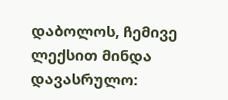დაბოლოს, ჩემივე ლექსით მინდა დავასრულო: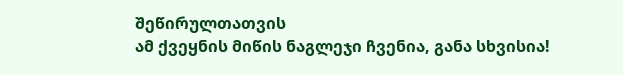შეწირულთათვის
ამ ქვეყნის მიწის ნაგლეჯი ჩვენია, განა სხვისია!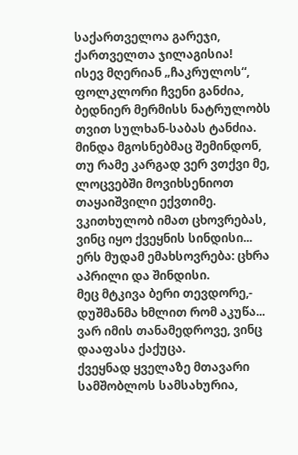საქართველოა გარეჯი, ქართველთა ჯილაგისია!
ისევ მღერიან „ჩაკრულოს“, ფოლკლორი ჩვენი განძია, ბედნიერ მერმისს ნატრულობს თვით სულხან-საბას ტანძია.
მინდა მგოსნებმაც შემინდონ, თუ რამე კარგად ვერ ვთქვი მე, ლოცვებში მოვიხსენიოთ თაყაიშვილი ექვთიმე.
ვკითხულობ იმათ ცხოვრებას, ვინც იყო ქვეყნის სინდისი... ერს მუდამ ემახსოვრება: ცხრა აპრილი და შინდისი.
მეც მტკივა ბერი თევდორე,- დუშმანმა ხმლით რომ აკუწა... ვარ იმის თანამედროვე, ვინც დააფასა ქაქუცა.
ქვეყნად ყველაზე მთავარი სამშობლოს სამსახურია,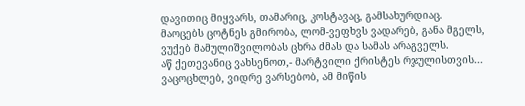დავითიც მიყვარს, თამარიც, კოსტავაც, გამსახურდიაც.
მაოცებს ცოტნეს გმირობა, ლომ-ვეფხვს ვადარებ, განა მგელს, ვუქებ მამულიშვილობას ცხრა ძმას და სამას არაგველს.
აწ ქეთევანიც ვახსენოთ,- მარტვილი ქრისტეს რჯულისთვის... ვაცოცხლებ, ვიდრე ვარსებობ, ამ მიწის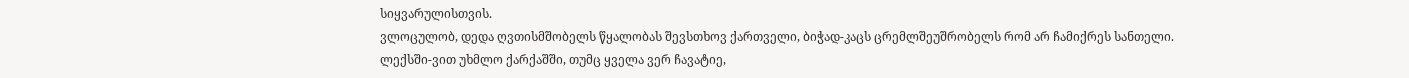სიყვარულისთვის.
ვლოცულობ, დედა ღვთისმშობელს წყალობას შევსთხოვ ქართველი, ბიჭად-კაცს ცრემლშეუშრობელს რომ არ ჩამიქრეს სანთელი.
ლექსში-ვით უხმლო ქარქაშში, თუმც ყველა ვერ ჩავატიე,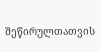შეწირულთათვის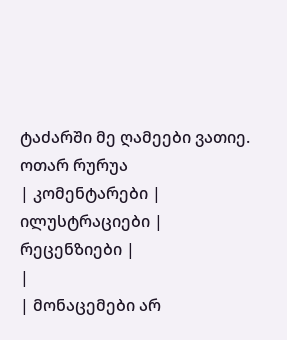ტაძარში მე ღამეები ვათიე.
ოთარ რურუა
| კომენტარები |
ილუსტრაციები |
რეცენზიები |
|
| მონაცემები არ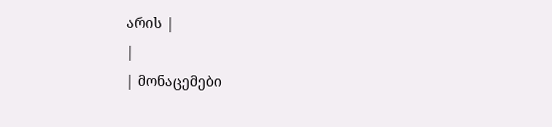არის |
|
| მონაცემები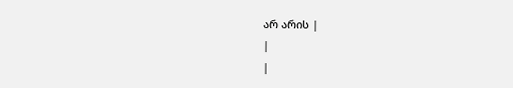არ არის |
|
|